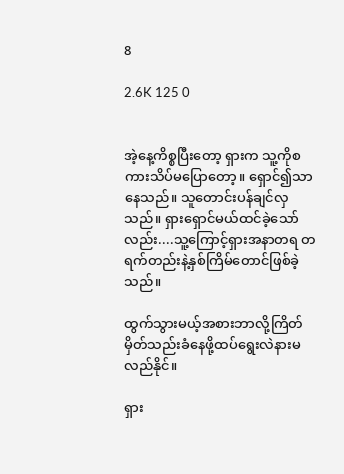8

2.6K 125 0


အဲ့နေ့ကိစ္စပြီးတော့ ရှားက သူ့ကိုစကားသိပ်မပြောတော့။ ရှောင်၍သာနေသည်။ သူတောင်းပန်ချင်လှသည်။ ရှားရှောင်မယ်ထင်ခဲ့သော်လည်း....သူ့ကြောင့်ရှားအနာတရ တရက်တည်းနဲ့နှစ်ကြိမ်တောင်ဖြစ်ခဲ့သည်။

ထွက်သွားမယ့်အစားဘာလို့ကြိတ်မှိတ်သည်းခံနေဖို့ထပ်ရွေးလဲနားမလည်နိုင်။

ရှား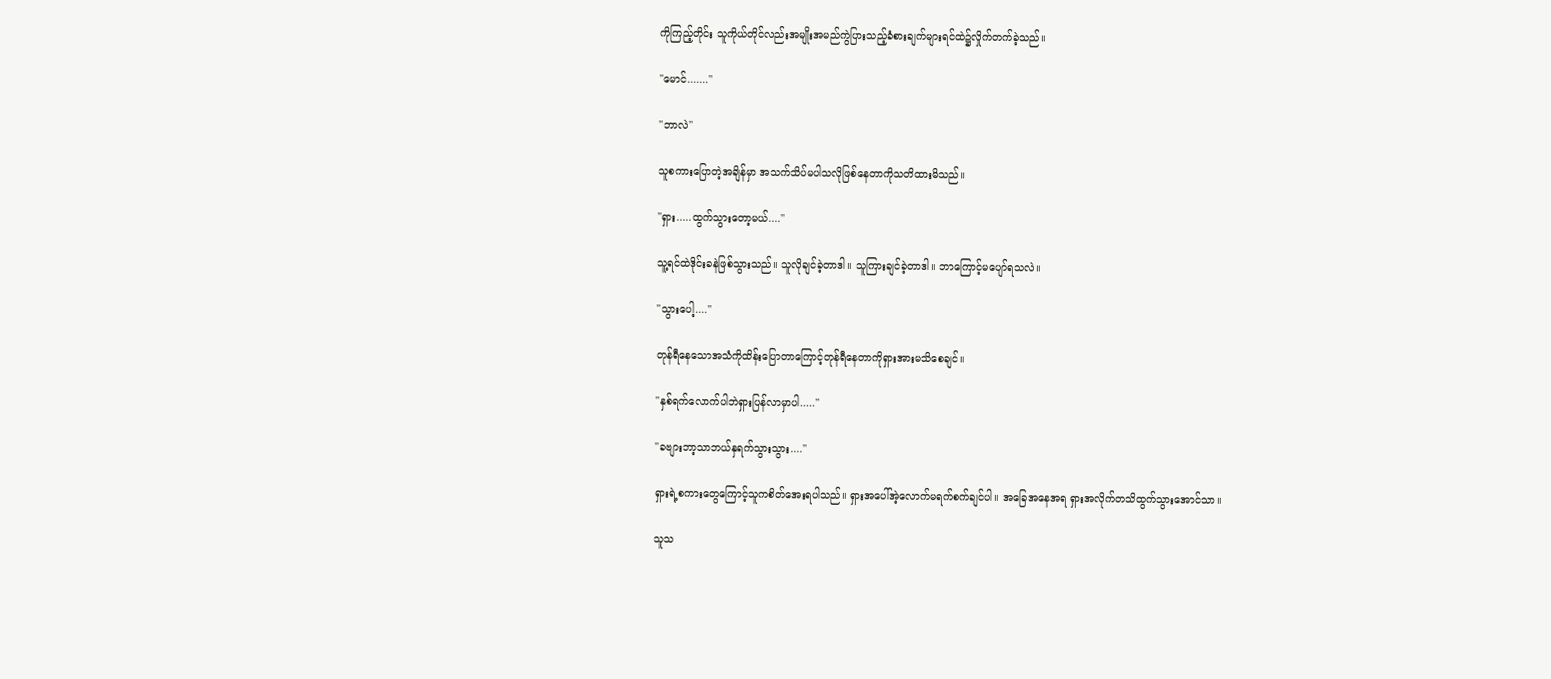ကိုကြည့်တိုင်း သူကိုယ်တိုင်လည်းအမျိုးအမည်ကွဲပြားသည့်ခံစားချက်များရင်ထဲ၌လှိုက်တက်ခဲ့သည်။

''မောင်.......''

''ဘာလဲ''

သူစကားပြောတဲ့အချိန်မှာ အသက်သိပ်မပါသလိုဖြစ်နေတာကိုသတိထားမိသည်။

''ရှား.....ထွက်သွားတော့မယ်....''

သူ့ရင်ထဲဒိုင်းခနဲဖြစ်သွားသည်။ သူလိုချင်ခဲ့တာဒါ။ သူကြားချင်ခဲ့တာဒါ။ ဘာကြောင့်မပျော်ရသလဲ။

''သွားပေါ့....''

တုန်ရီနေသောအသံကိုထိန်းပြောတာကြောင့်တုန်ရီနေတာကိုရှားအားမသိစေချင်။

''နှစ်ရက်လောက်ပါဘဲရှားပြန်လာမှာပါ.....''

''ခဗျားဘာ့သာဘယ်နှရက်သွားသွား....''

ရှားရဲ့စကားတွေကြောင့်သူကစိတ်အေးရပါသည်။ ရှားအပေါ်အဲ့လောက်မရက်စက်ချင်ပါ။ အခြေအနေအရ ရှားအလိုက်တသိထွက်သွားအောင်သာ။

သူသ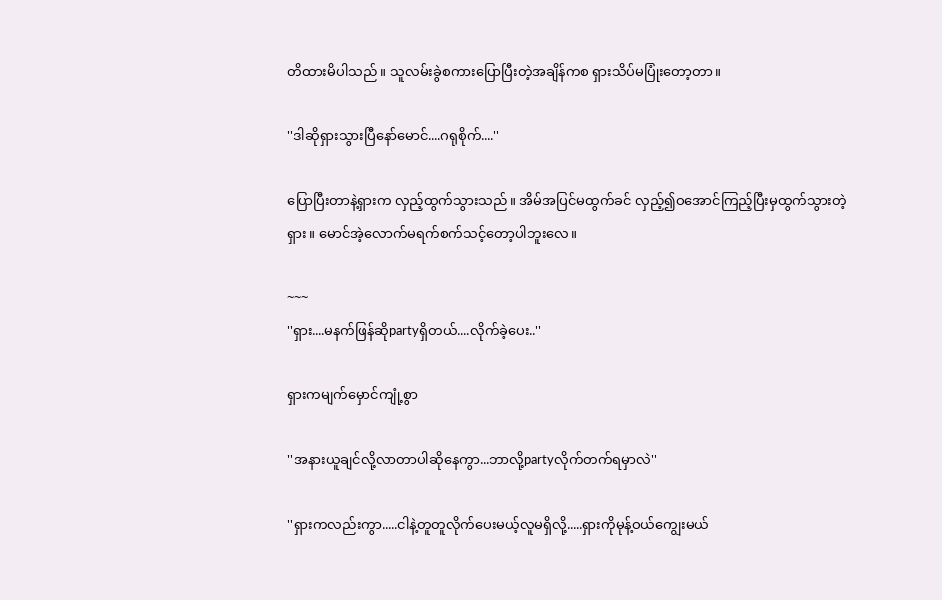တိထားမိပါသည်။ သူလမ်းခွဲစကားပြောပြီးတဲ့အချိန်ကစ ရှားသိပ်မပြုံးတော့တာ။

''ဒါဆိုရှားသွားပြီနော်မောင်....ဂရုစိုက်....''

ပြောပြီးတာနဲ့ရှားက လှည့်ထွက်သွားသည်။ အိမ်အပြင်မထွက်ခင် လှည့်၍ဝအောင်ကြည့်ပြီးမှထွက်သွားတဲ့ရှား။ မောင်အဲ့လောက်မရက်စက်သင့်တော့ပါဘူးလေ။

~~~
''ရှား....မနက်ဖြန်ဆိုpartyရှိတယ်....လိုက်ခဲ့ပေး..''

ရှားကမျက်မှောင်ကျုံ့စွာ

''အနားယူချင်လို့လာတာပါဆိုနေကွာ...ဘာလို့partyလိုက်တက်ရမှာလဲ''

''ရှားကလည်းကွာ.....ငါနဲ့တူတူလိုက်ပေးမယ့်လူမရှိလို့.....ရှားကိုမုန့်ဝယ်ကျွေးမယ်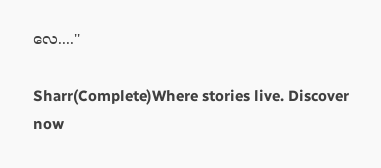လေ....''

Sharr(Complete)Where stories live. Discover now